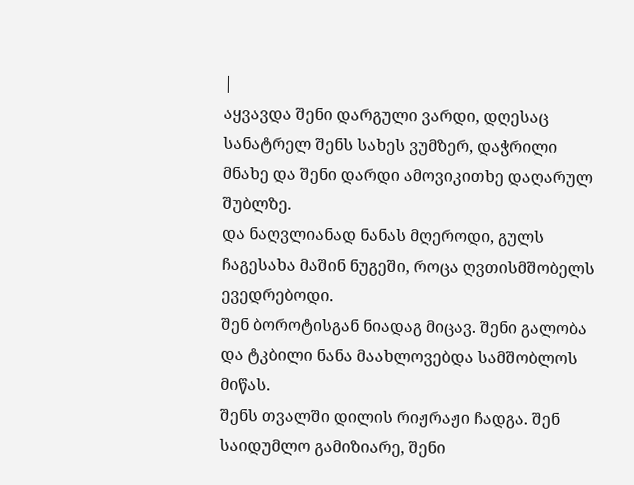|
აყვავდა შენი დარგული ვარდი, დღესაც სანატრელ შენს სახეს ვუმზერ, დაჭრილი მნახე და შენი დარდი ამოვიკითხე დაღარულ შუბლზე.
და ნაღვლიანად ნანას მღეროდი, გულს ჩაგესახა მაშინ ნუგეში, როცა ღვთისმშობელს ევედრებოდი.
შენ ბოროტისგან ნიადაგ მიცავ. შენი გალობა და ტკბილი ნანა მაახლოვებდა სამშობლოს მიწას.
შენს თვალში დილის რიჟრაჟი ჩადგა. შენ საიდუმლო გამიზიარე, შენი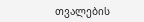თვალების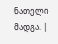ნათელი მადგა. |